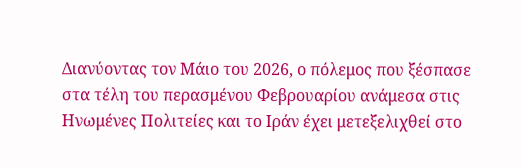Διανύοντας τον Μάιο του 2026, ο πόλεμος που ξέσπασε στα τέλη του περασμένου Φεβρουαρίου ανάμεσα στις Ηνωμένες Πολιτείες και το Ιράν έχει μετεξελιχθεί στο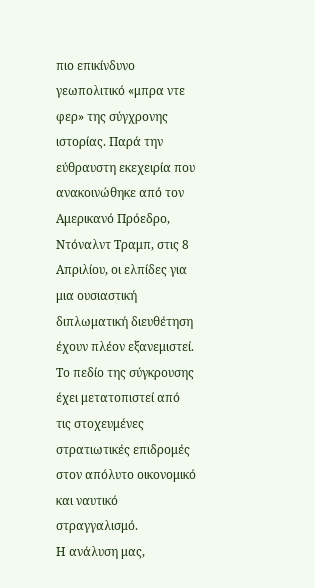πιο επικίνδυνο γεωπολιτικό «μπρα ντε φερ» της σύγχρονης ιστορίας. Παρά την εύθραυστη εκεχειρία που ανακοινώθηκε από τον Αμερικανό Πρόεδρο, Ντόναλντ Τραμπ, στις 8 Απριλίου, οι ελπίδες για μια ουσιαστική διπλωματική διευθέτηση έχουν πλέον εξανεμιστεί. Το πεδίο της σύγκρουσης έχει μετατοπιστεί από τις στοχευμένες στρατιωτικές επιδρομές στον απόλυτο οικονομικό και ναυτικό στραγγαλισμό.
Η ανάλυση μας,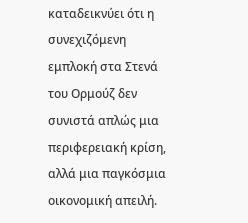καταδεικνύει ότι η συνεχιζόμενη εμπλοκή στα Στενά του Ορμούζ δεν συνιστά απλώς μια περιφερειακή κρίση, αλλά μια παγκόσμια οικονομική απειλή.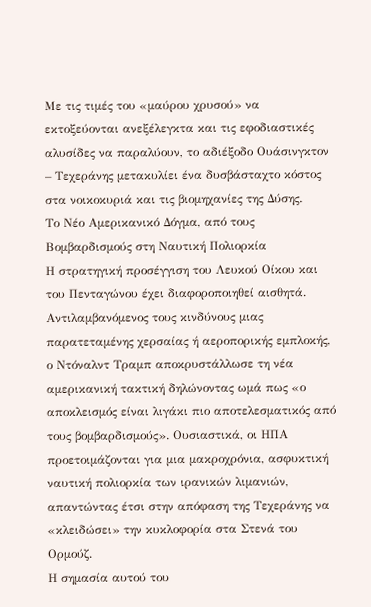Με τις τιμές του «μαύρου χρυσού» να εκτοξεύονται ανεξέλεγκτα και τις εφοδιαστικές αλυσίδες να παραλύουν, το αδιέξοδο Ουάσινγκτον – Τεχεράνης μετακυλίει ένα δυσβάσταχτο κόστος στα νοικοκυριά και τις βιομηχανίες της Δύσης.
Το Νέο Αμερικανικό Δόγμα, από τους Βομβαρδισμούς στη Ναυτική Πολιορκία
Η στρατηγική προσέγγιση του Λευκού Οίκου και του Πενταγώνου έχει διαφοροποιηθεί αισθητά. Αντιλαμβανόμενος τους κινδύνους μιας παρατεταμένης χερσαίας ή αεροπορικής εμπλοκής, ο Ντόναλντ Τραμπ αποκρυστάλλωσε τη νέα αμερικανική τακτική δηλώνοντας ωμά πως «ο αποκλεισμός είναι λιγάκι πιο αποτελεσματικός από τους βομβαρδισμούς». Ουσιαστικά, οι ΗΠΑ προετοιμάζονται για μια μακροχρόνια, ασφυκτική ναυτική πολιορκία των ιρανικών λιμανιών, απαντώντας έτσι στην απόφαση της Τεχεράνης να «κλειδώσει» την κυκλοφορία στα Στενά του Ορμούζ.
Η σημασία αυτού του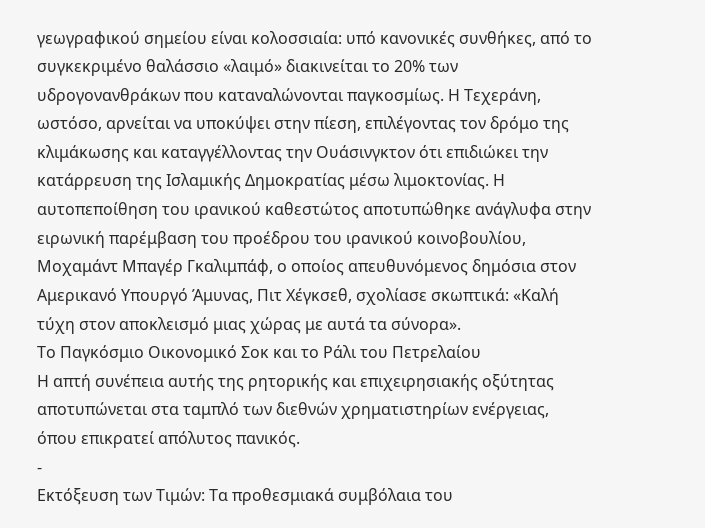γεωγραφικού σημείου είναι κολοσσιαία: υπό κανονικές συνθήκες, από το συγκεκριμένο θαλάσσιο «λαιμό» διακινείται το 20% των υδρογονανθράκων που καταναλώνονται παγκοσμίως. Η Τεχεράνη, ωστόσο, αρνείται να υποκύψει στην πίεση, επιλέγοντας τον δρόμο της κλιμάκωσης και καταγγέλλοντας την Ουάσινγκτον ότι επιδιώκει την κατάρρευση της Ισλαμικής Δημοκρατίας μέσω λιμοκτονίας. Η αυτοπεποίθηση του ιρανικού καθεστώτος αποτυπώθηκε ανάγλυφα στην ειρωνική παρέμβαση του προέδρου του ιρανικού κοινοβουλίου, Μοχαμάντ Μπαγέρ Γκαλιμπάφ, ο οποίος απευθυνόμενος δημόσια στον Αμερικανό Υπουργό Άμυνας, Πιτ Χέγκσεθ, σχολίασε σκωπτικά: «Καλή τύχη στον αποκλεισμό μιας χώρας με αυτά τα σύνορα».
Το Παγκόσμιο Οικονομικό Σοκ και το Ράλι του Πετρελαίου
Η απτή συνέπεια αυτής της ρητορικής και επιχειρησιακής οξύτητας αποτυπώνεται στα ταμπλό των διεθνών χρηματιστηρίων ενέργειας, όπου επικρατεί απόλυτος πανικός.
-
Εκτόξευση των Τιμών: Τα προθεσμιακά συμβόλαια του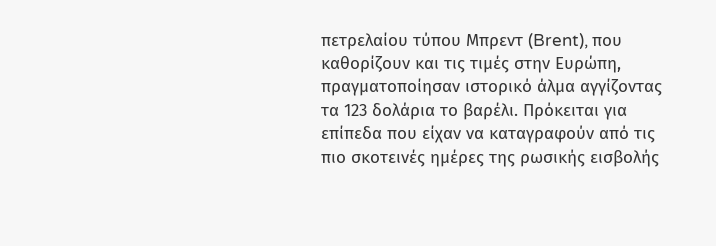πετρελαίου τύπου Μπρεντ (Brent), που καθορίζουν και τις τιμές στην Ευρώπη, πραγματοποίησαν ιστορικό άλμα αγγίζοντας τα 123 δολάρια το βαρέλι. Πρόκειται για επίπεδα που είχαν να καταγραφούν από τις πιο σκοτεινές ημέρες της ρωσικής εισβολής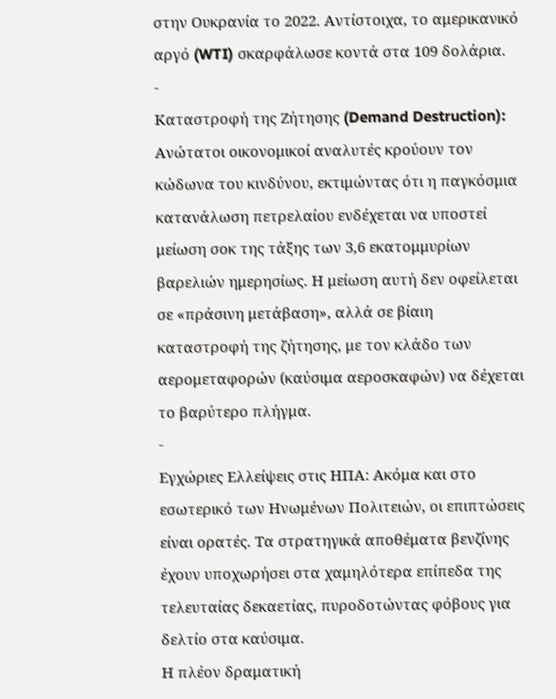στην Ουκρανία το 2022. Αντίστοιχα, το αμερικανικό αργό (WTI) σκαρφάλωσε κοντά στα 109 δολάρια.
-
Καταστροφή της Ζήτησης (Demand Destruction): Ανώτατοι οικονομικοί αναλυτές κρούουν τον κώδωνα του κινδύνου, εκτιμώντας ότι η παγκόσμια κατανάλωση πετρελαίου ενδέχεται να υποστεί μείωση σοκ της τάξης των 3,6 εκατομμυρίων βαρελιών ημερησίως. Η μείωση αυτή δεν οφείλεται σε «πράσινη μετάβαση», αλλά σε βίαιη καταστροφή της ζήτησης, με τον κλάδο των αερομεταφορών (καύσιμα αεροσκαφών) να δέχεται το βαρύτερο πλήγμα.
-
Εγχώριες Ελλείψεις στις ΗΠΑ: Ακόμα και στο εσωτερικό των Ηνωμένων Πολιτειών, οι επιπτώσεις είναι ορατές. Τα στρατηγικά αποθέματα βενζίνης έχουν υποχωρήσει στα χαμηλότερα επίπεδα της τελευταίας δεκαετίας, πυροδοτώντας φόβους για δελτίο στα καύσιμα.
Η πλέον δραματική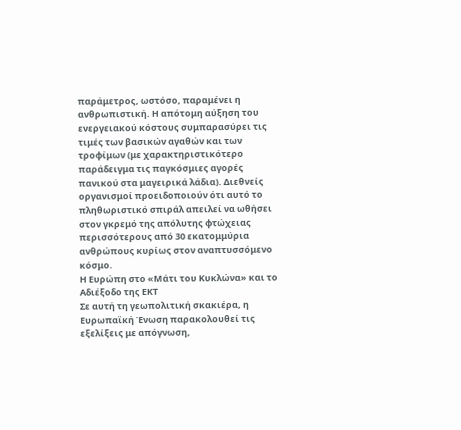παράμετρος, ωστόσο, παραμένει η ανθρωπιστική. Η απότομη αύξηση του ενεργειακού κόστους συμπαρασύρει τις τιμές των βασικών αγαθών και των τροφίμων (με χαρακτηριστικότερο παράδειγμα τις παγκόσμιες αγορές πανικού στα μαγειρικά λάδια). Διεθνείς οργανισμοί προειδοποιούν ότι αυτό το πληθωριστικό σπιράλ απειλεί να ωθήσει στον γκρεμό της απόλυτης φτώχειας περισσότερους από 30 εκατομμύρια ανθρώπους κυρίως στον αναπτυσσόμενο κόσμο.
Η Ευρώπη στο «Μάτι του Κυκλώνα» και το Αδιέξοδο της ΕΚΤ
Σε αυτή τη γεωπολιτική σκακιέρα, η Ευρωπαϊκή Ένωση παρακολουθεί τις εξελίξεις με απόγνωση,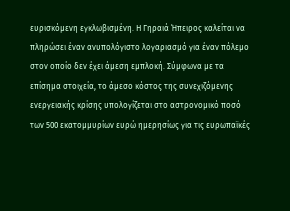ευρισκόμενη εγκλωβισμένη. Η Γηραιά Ήπειρος καλείται να πληρώσει έναν ανυπολόγιστο λογαριασμό για έναν πόλεμο στον οποίο δεν έχει άμεση εμπλοκή. Σύμφωνα με τα επίσημα στοιχεία, το άμεσο κόστος της συνεχιζόμενης ενεργειακής κρίσης υπολογίζεται στο αστρονομικό ποσό των 500 εκατομμυρίων ευρώ ημερησίως για τις ευρωπαϊκές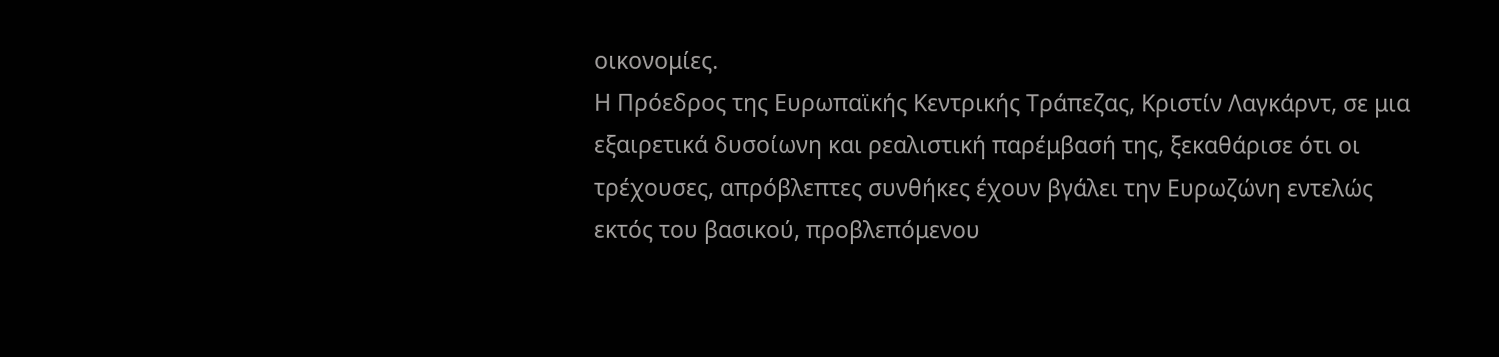οικονομίες.
Η Πρόεδρος της Ευρωπαϊκής Κεντρικής Τράπεζας, Κριστίν Λαγκάρντ, σε μια εξαιρετικά δυσοίωνη και ρεαλιστική παρέμβασή της, ξεκαθάρισε ότι οι τρέχουσες, απρόβλεπτες συνθήκες έχουν βγάλει την Ευρωζώνη εντελώς εκτός του βασικού, προβλεπόμενου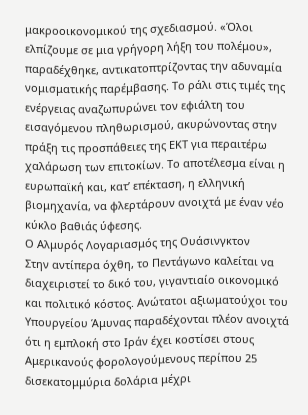μακροοικονομικού της σχεδιασμού. «Όλοι ελπίζουμε σε μια γρήγορη λήξη του πολέμου», παραδέχθηκε, αντικατοπτρίζοντας την αδυναμία νομισματικής παρέμβασης. Το ράλι στις τιμές της ενέργειας αναζωπυρώνει τον εφιάλτη του εισαγόμενου πληθωρισμού, ακυρώνοντας στην πράξη τις προσπάθειες της ΕΚΤ για περαιτέρω χαλάρωση των επιτοκίων. Το αποτέλεσμα είναι η ευρωπαϊκή και, κατ’ επέκταση, η ελληνική βιομηχανία, να φλερτάρουν ανοιχτά με έναν νέο κύκλο βαθιάς ύφεσης.
Ο Αλμυρός Λογαριασμός της Ουάσινγκτον
Στην αντίπερα όχθη, το Πεντάγωνο καλείται να διαχειριστεί το δικό του, γιγαντιαίο οικονομικό και πολιτικό κόστος. Ανώτατοι αξιωματούχοι του Υπουργείου Άμυνας παραδέχονται πλέον ανοιχτά ότι η εμπλοκή στο Ιράν έχει κοστίσει στους Αμερικανούς φορολογούμενους περίπου 25 δισεκατομμύρια δολάρια μέχρι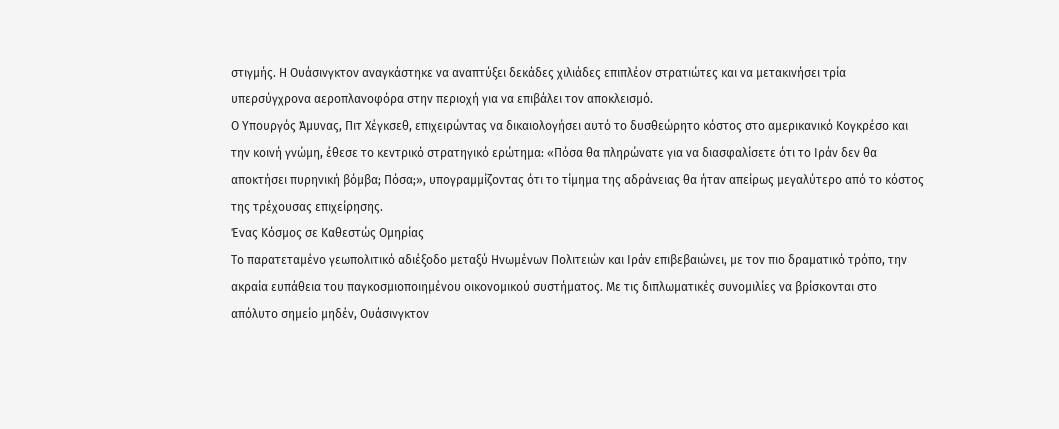στιγμής. Η Ουάσινγκτον αναγκάστηκε να αναπτύξει δεκάδες χιλιάδες επιπλέον στρατιώτες και να μετακινήσει τρία υπερσύγχρονα αεροπλανοφόρα στην περιοχή για να επιβάλει τον αποκλεισμό.
Ο Υπουργός Άμυνας, Πιτ Χέγκσεθ, επιχειρώντας να δικαιολογήσει αυτό το δυσθεώρητο κόστος στο αμερικανικό Κογκρέσο και την κοινή γνώμη, έθεσε το κεντρικό στρατηγικό ερώτημα: «Πόσα θα πληρώνατε για να διασφαλίσετε ότι το Ιράν δεν θα αποκτήσει πυρηνική βόμβα; Πόσα;», υπογραμμίζοντας ότι το τίμημα της αδράνειας θα ήταν απείρως μεγαλύτερο από το κόστος της τρέχουσας επιχείρησης.
Ένας Κόσμος σε Καθεστώς Ομηρίας
Το παρατεταμένο γεωπολιτικό αδιέξοδο μεταξύ Ηνωμένων Πολιτειών και Ιράν επιβεβαιώνει, με τον πιο δραματικό τρόπο, την ακραία ευπάθεια του παγκοσμιοποιημένου οικονομικού συστήματος. Με τις διπλωματικές συνομιλίες να βρίσκονται στο απόλυτο σημείο μηδέν, Ουάσινγκτον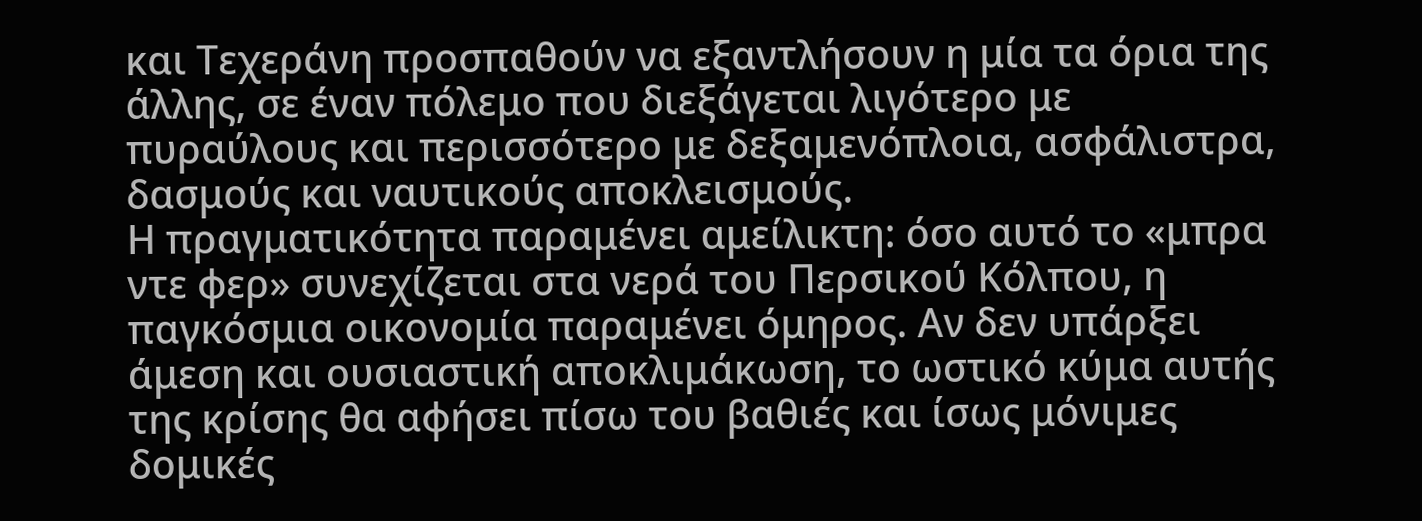και Τεχεράνη προσπαθούν να εξαντλήσουν η μία τα όρια της άλλης, σε έναν πόλεμο που διεξάγεται λιγότερο με πυραύλους και περισσότερο με δεξαμενόπλοια, ασφάλιστρα, δασμούς και ναυτικούς αποκλεισμούς.
Η πραγματικότητα παραμένει αμείλικτη: όσο αυτό το «μπρα ντε φερ» συνεχίζεται στα νερά του Περσικού Κόλπου, η παγκόσμια οικονομία παραμένει όμηρος. Αν δεν υπάρξει άμεση και ουσιαστική αποκλιμάκωση, το ωστικό κύμα αυτής της κρίσης θα αφήσει πίσω του βαθιές και ίσως μόνιμες δομικές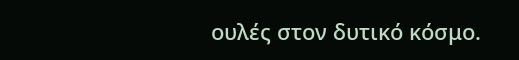ουλές στον δυτικό κόσμο.